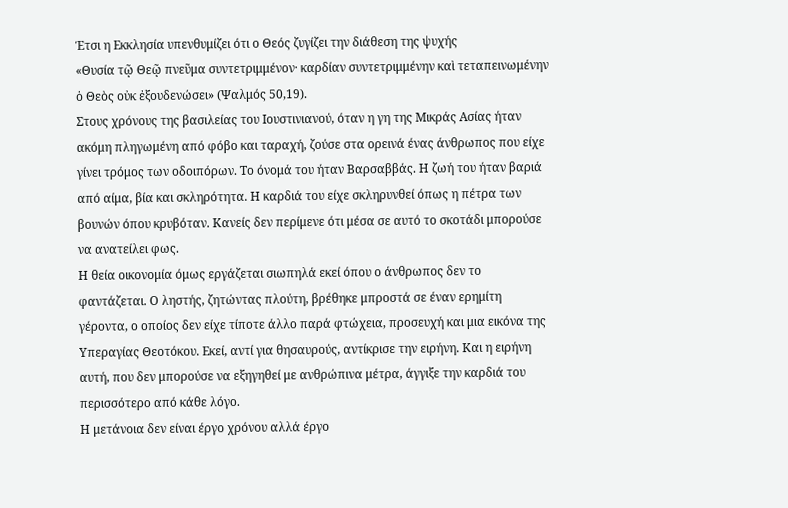Έτσι η Εκκλησία υπενθυμίζει ότι ο Θεός ζυγίζει την διάθεση της ψυχής
«Θυσία τῷ Θεῷ πνεῦμα συντετριμμένον· καρδίαν συντετριμμένην καὶ τεταπεινωμένην ὁ Θεὸς οὐκ ἐξουδενώσει» (Ψαλμός 50,19).
Στους χρόνους της βασιλείας του Ιουστινιανού, όταν η γη της Μικράς Ασίας ήταν ακόμη πληγωμένη από φόβο και ταραχή, ζούσε στα ορεινά ένας άνθρωπος που είχε γίνει τρόμος των οδοιπόρων. Το όνομά του ήταν Βαρσαββάς. Η ζωή του ήταν βαριά από αίμα, βία και σκληρότητα. Η καρδιά του είχε σκληρυνθεί όπως η πέτρα των βουνών όπου κρυβόταν. Κανείς δεν περίμενε ότι μέσα σε αυτό το σκοτάδι μπορούσε να ανατείλει φως.
Η θεία οικονομία όμως εργάζεται σιωπηλά εκεί όπου ο άνθρωπος δεν το φαντάζεται. Ο ληστής, ζητώντας πλούτη, βρέθηκε μπροστά σε έναν ερημίτη γέροντα, ο οποίος δεν είχε τίποτε άλλο παρά φτώχεια, προσευχή και μια εικόνα της Υπεραγίας Θεοτόκου. Εκεί, αντί για θησαυρούς, αντίκρισε την ειρήνη. Και η ειρήνη αυτή, που δεν μπορούσε να εξηγηθεί με ανθρώπινα μέτρα, άγγιξε την καρδιά του περισσότερο από κάθε λόγο.
Η μετάνοια δεν είναι έργο χρόνου αλλά έργο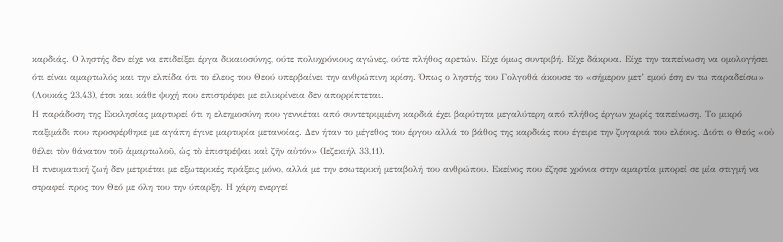καρδιάς. Ο ληστής δεν είχε να επιδείξει έργα δικαιοσύνης, ούτε πολυχρόνιους αγώνες, ούτε πλήθος αρετών. Είχε όμως συντριβή. Είχε δάκρυα. Είχε την ταπείνωση να ομολογήσει ότι είναι αμαρτωλός και την ελπίδα ότι το έλεος του Θεού υπερβαίνει την ανθρώπινη κρίση. Όπως ο ληστής του Γολγοθά άκουσε το «σήμερον μετ’ εμού έση εν τω παραδείσω» (Λουκάς 23,43), έτσι και κάθε ψυχή που επιστρέφει με ειλικρίνεια δεν απορρίπτεται.
Η παράδοση της Εκκλησίας μαρτυρεί ότι η ελεημοσύνη που γεννιέται από συντετριμμένη καρδιά έχει βαρύτητα μεγαλύτερη από πλήθος έργων χωρίς ταπείνωση. Το μικρό παξιμάδι που προσφέρθηκε με αγάπη έγινε μαρτυρία μετανοίας. Δεν ήταν το μέγεθος του έργου αλλά το βάθος της καρδιάς που έγειρε την ζυγαριά του ελέους. Διότι ο Θεός «οὐ θέλει τὸν θάνατον τοῦ ἁμαρτωλοῦ, ὡς τὸ ἐπιστρέψαι καὶ ζῆν αὐτόν» (Ιεζεκιήλ 33,11).
Η πνευματική ζωή δεν μετριέται με εξωτερικές πράξεις μόνο, αλλά με την εσωτερική μεταβολή του ανθρώπου. Εκείνος που έζησε χρόνια στην αμαρτία μπορεί σε μία στιγμή να στραφεί προς τον Θεό με όλη του την ύπαρξη. Η χάρη ενεργεί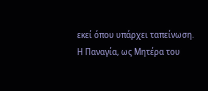εκεί όπου υπάρχει ταπείνωση. Η Παναγία, ως Μητέρα του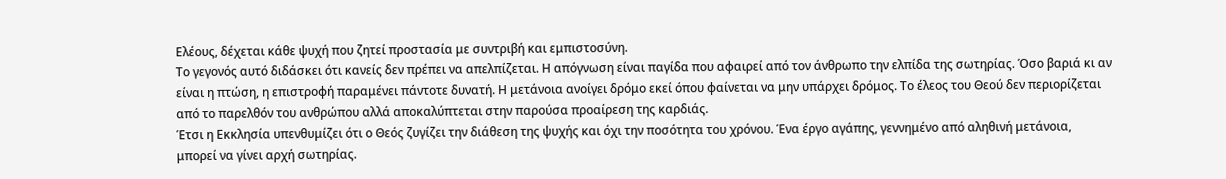Ελέους, δέχεται κάθε ψυχή που ζητεί προστασία με συντριβή και εμπιστοσύνη.
Το γεγονός αυτό διδάσκει ότι κανείς δεν πρέπει να απελπίζεται. Η απόγνωση είναι παγίδα που αφαιρεί από τον άνθρωπο την ελπίδα της σωτηρίας. Όσο βαριά κι αν είναι η πτώση, η επιστροφή παραμένει πάντοτε δυνατή. Η μετάνοια ανοίγει δρόμο εκεί όπου φαίνεται να μην υπάρχει δρόμος. Το έλεος του Θεού δεν περιορίζεται από το παρελθόν του ανθρώπου αλλά αποκαλύπτεται στην παρούσα προαίρεση της καρδιάς.
Έτσι η Εκκλησία υπενθυμίζει ότι ο Θεός ζυγίζει την διάθεση της ψυχής και όχι την ποσότητα του χρόνου. Ένα έργο αγάπης, γεννημένο από αληθινή μετάνοια, μπορεί να γίνει αρχή σωτηρίας.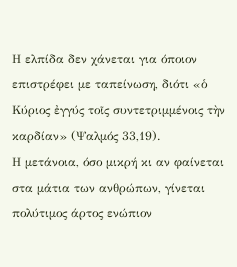Η ελπίδα δεν χάνεται για όποιον επιστρέφει με ταπείνωση, διότι «ὁ Κύριος ἐγγύς τοῖς συντετριμμένοις τὴν καρδίαν» (Ψαλμός 33,19).
Η μετάνοια, όσο μικρή κι αν φαίνεται στα μάτια των ανθρώπων, γίνεται πολύτιμος άρτος ενώπιον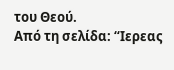του Θεού.
Από τη σελίδα: “Ιερεας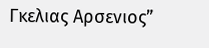Γκελιας Αρσενιος”